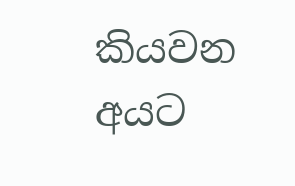කියවන අයට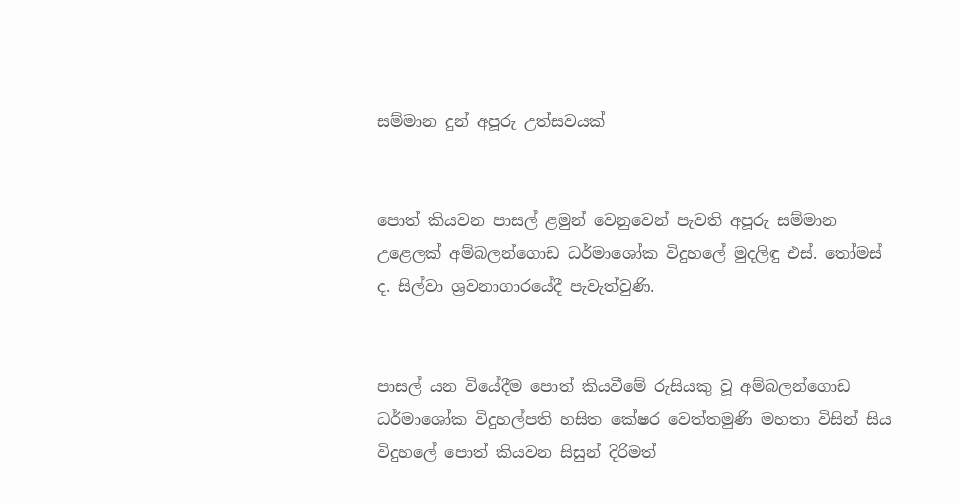සම්මාන දුන් අපූරු උත්සවයක්


පොත් කියවන පාසල් ළමුන් වෙනුවෙන් පැවති අපූරු සම්මාන උළෙලක් අම්බලන්ගොඩ ධර්මාශෝක විදුහලේ මුදලිඳු එස්. තෝමස් ද. සිල්වා ශ්‍රවනාගාරයේදී පැවැත්වුණි.


පාසල් යන වියේදීම පොත් කියවීමේ රුසියකු වූ අම්බලන්ගොඩ ධර්මාශෝක විදුහල්පති හසිත කේෂර වෙත්තමුණි මහතා විසින් සිය විදුහලේ පොත් කියවන සිසුන් දිරිමත්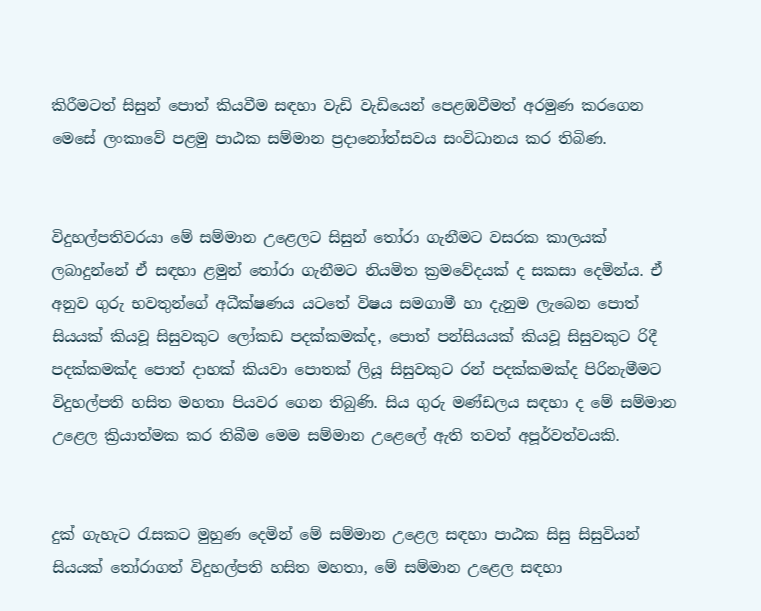කිරීමටත් සිසුන් පොත් කියවීම සඳහා වැඩි වැඩියෙන් පෙළඹවීමත් අරමුණ කරගෙන මෙසේ ලංකාවේ පළමු පාඨක සම්මාන ප්‍රදානෝත්සවය සංවිධානය කර තිබිණ.


විදුහල්පතිවරයා මේ සම්මාන උළෙලට සිසුන් තෝරා ගැනීමට වසරක කාලයක් ලබාදුන්නේ ඒ සඳහා ළමුන් තෝරා ගැනීමට නියමිත ක්‍රමවේදයක් ද සකසා දෙමින්ය. ඒ අනුව ගුරු භවතුන්ගේ අධීක්ෂණය යටතේ විෂය සමගාමී හා දැනුම ලැබෙන පොත් සියයක් කියවූ සිසුවකුට ලෝකඩ පදක්කමක්ද, පොත් පන්සියයක් කියවූ සිසුවකුට රිදී පදක්කමක්ද පොත් දාහක් කියවා පොතක් ලියූ සිසුවකුට රන් පදක්කමක්ද පිරිනැමීමට විදුහල්පති හසිත මහතා පියවර ගෙන තිබුණි. සිය ගුරු මණ්ඩලය සඳහා ද මේ සම්මාන උළෙල ක්‍රියාත්මක කර තිබීම මෙම සම්මාන උළෙලේ ඇති තවත් අපූර්වත්වයකි.


දුක් ගැහැට රැසකට මුහුණ දෙමින් මේ සම්මාන උළෙල සඳහා පාඨක සිසු සිසුවියන් සියයක් තෝරාගත් විදුහල්පති හසිත මහතා, මේ සම්මාන උළෙල සඳහා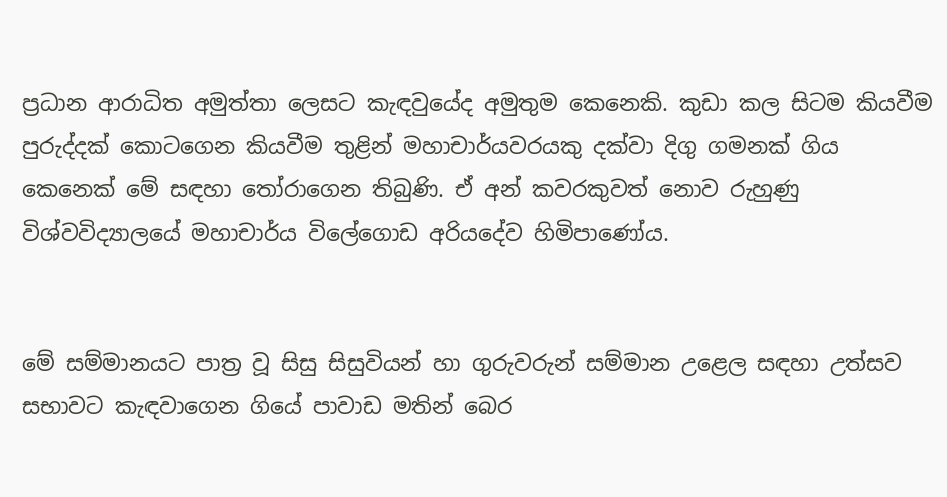ප්‍රධාන ආරාධිත අමුත්තා ලෙසට කැඳවුයේද අමුතුම කෙනෙකි. කුඩා කල සිටම කියවීම පුරුද්දක් කොටගෙන කියවීම තුළින් මහාචාර්යවරයකු දක්වා දිගු ගමනක් ගිය කෙනෙක් මේ සඳහා තෝරාගෙන තිබුණි. ඒ අන් කවරකුවත් නොව රුහුණු විශ්වවිද්‍යාලයේ මහාචාර්ය විලේගොඩ අරියදේව හිමිපාණෝය.


මේ සම්මානයට පාත්‍ර වූ සිසු සිසුවියන් හා ගුරුවරුන් සම්මාන උළෙල සඳහා උත්සව සභාවට කැඳවාගෙන ගියේ පාවාඩ මතින් බෙර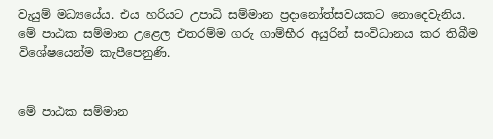වැයුම් මධ්‍යයේය. එය හරියට උපාධි සම්මාන ප්‍රදානෝත්සවයකට නොදෙවැනිය. මේ පාඨක සම්මාන උළෙල එතරම්ම ගරු ගාම්භීර අයුරින් සංවිධානය කර තිබීම විශේෂයෙන්ම කැපීපෙනුණි.


මේ පාඨක සම්මාන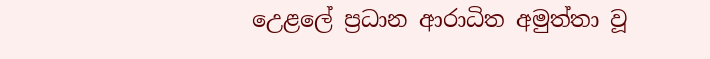උෙළලේ ප්‍රධාන ආරාධිත අමුත්තා වූ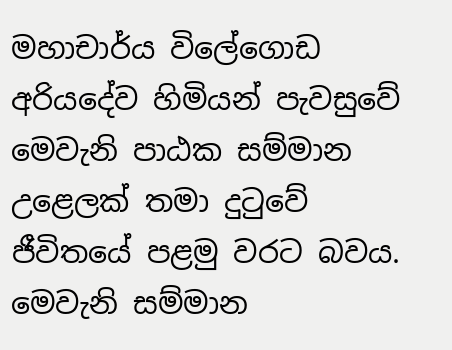මහාචාර්ය විලේගොඩ අරියදේව හිමියන් පැවසුවේ මෙවැනි පාඨක සම්මාන උළෙලක් තමා දුටුවේ ජීවිතයේ පළමු වරට බවය. මෙවැනි සම්මාන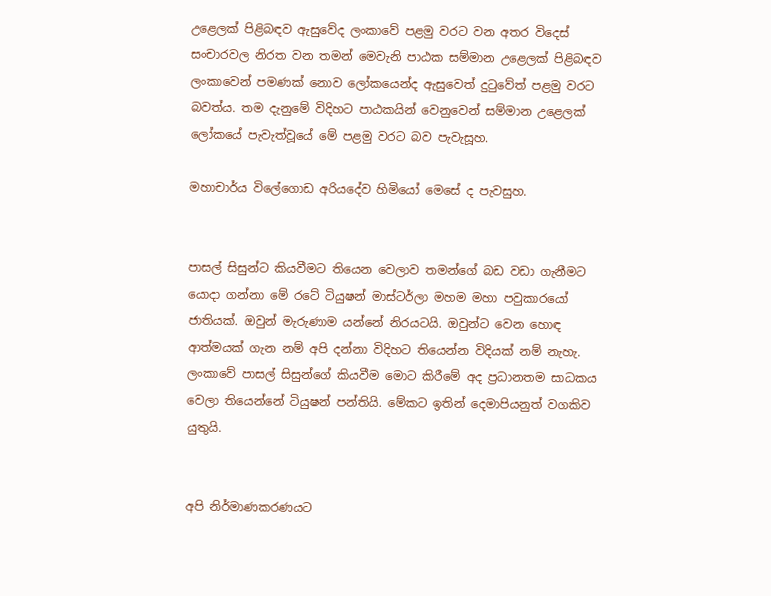උළෙලක් පිළිබඳව ඇසුවේද ලංකාවේ පළමු වරට වන අතර විදෙස් සංචාරවල නිරත වන තමන් මෙවැනි පාඨක සම්මාන උළෙලක් පිළිබඳව ලංකාවෙන් පමණක් නොව ලෝකයෙන්ද ඇසුවෙත් දුටුවේත් පළමු වරට බවත්ය. තම දැනුමේ විදිහට පාඨකයින් වෙනුවෙන් සම්මාන උළෙලක් ලෝකයේ පැවැත්වූයේ මේ පළමු වරට බව පැවැසූහ.

මහාචාර්ය විලේගොඩ අරියදේව හිමියෝ මෙසේ ද පැවසුහ.


පාසල් සිසුන්ට කියවීමට තියෙන වෙලාව තමන්ගේ බඩ වඩා ගැනීමට යොදා ගන්නා මේ රටේ ටියුෂන් මාස්ටර්ලා මහම මහා පවුකාරයෝ ජාතියක්. ඔවුන් මැරුණාම යන්නේ නිරයටයි. ඔවුන්ට වෙන හොඳ ආත්මයක් ගැන නම් අපි දන්නා විදිහට තියෙන්න විදියක් නම් නැහැ. ලංකාවේ පාසල් සිසුන්ගේ කියවීම මොට කිරීමේ අද ප්‍රධානතම සාධකය වෙලා තියෙන්නේ ටියුෂන් පන්තියි. මේකට ඉතින් දෙමාපියනුත් වගකිව යුතුයි.


අපි නිර්මාණකරණයට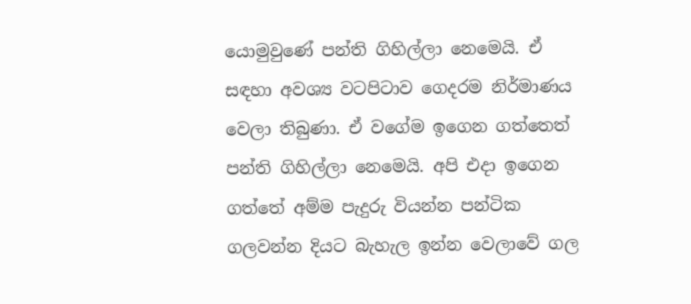යොමුවුණේ පන්ති ගිහිල්ලා නෙමෙයි. ඒ සඳහා අවශ්‍ය වටපිටාව ගෙදරම නිර්මාණය වෙලා තිබුණා. ඒ වගේම ඉගෙන ගත්තෙත් පන්ති ගිහිල්ලා නෙමෙයි. අපි එදා ඉගෙන ගත්තේ අම්ම පැදුරු වියන්න පන්ටික ගලවන්න දියට බැහැල ඉන්න වෙලාවේ ගල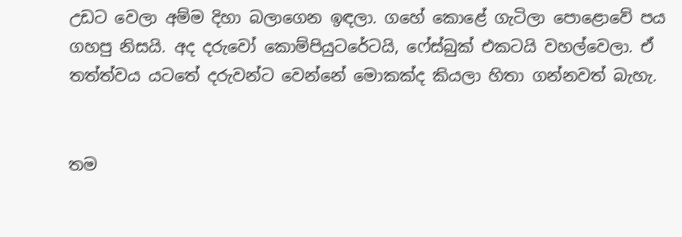උඩට වෙලා අම්ම දිහා බලාගෙන ඉඳලා. ගහේ කොළේ ගැටිලා පොළොවේ පය ගහපු නිසයි. අද දරුවෝ කොම්පියුටරේටයි, ෆේස්බුක් එකටයි වහල්වෙලා. ඒ තත්ත්වය යටතේ දරුවන්ට වෙන්නේ මොකක්ද කියලා හිතා ගන්නවත් බැහැ.


තම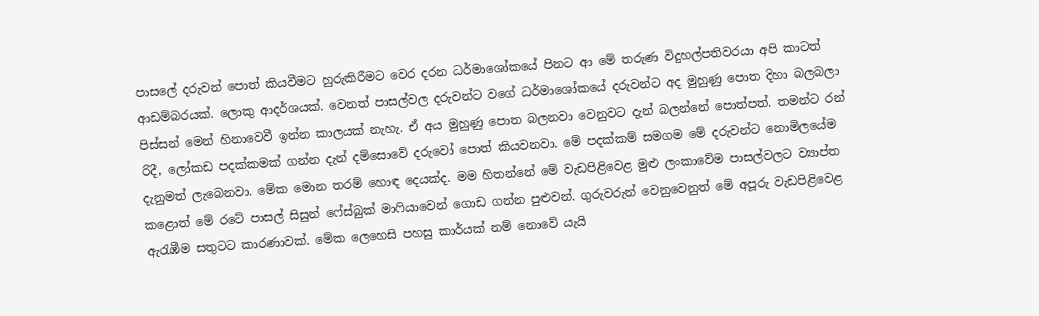පාසලේ දරුවන් පොත් කියවීමට හුරුකිරීමට වෙර දරන ධර්මාශෝකයේ පිනට ආ මේ තරුණ විදුහල්පතිවරයා අපි කාටත් ආඩම්බරයක්. ලොකු ආදර්ශයක්. වෙනත් පාසල්වල දරුවන්ට වගේ ධර්මාශෝකයේ දරුවන්ට අද මුහුණු පොත දිහා බලබලා පිස්සන් මෙන් හිනාවෙවී ඉන්න කාලයක් නැහැ. ඒ අය මුහුණු පොත බලනවා වෙනුවට දැන් බලන්නේ පොත්පත්. තමන්ට රන් රිදී, ලෝකඩ පදක්කමක් ගන්න දැන් දම්සොවේ දරුවෝ පොත් කියවනවා. මේ පදක්කම් සමගම මේ දරුවන්ට නොමිලයේම දැනුමත් ලැබෙනවා. මේක මොන තරම් හොඳ දෙයක්ද. මම හිතන්නේ මේ වැඩපිළිවෙළ මුළු ලංකාවේම පාසල්වලට ව්‍යාප්ත කළොත් මේ රටේ පාසල් සිසුන් ෆේස්බුක් මාෆියාවෙන් ගොඩ ගන්න පුළුවන්. ගුරුවරුන් වෙනුවෙනුත් මේ අපූරු වැඩපිළිවෙළ ඇරැඹීම සතුටට කාරණාවක්. මේක ලෙහෙසි පහසු කාර්යක් නම් නොවේ යැයි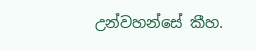උන්වහන්සේ කීහ.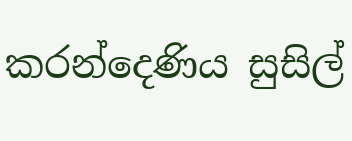කරන්දෙණිය සුසිල්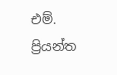එම්. ප්‍රියන්ත